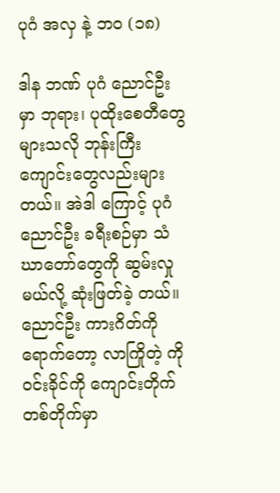ပုဂံ အလှ နဲ့ ဘ၀ (၁၈)

ဒါန ဘဏ် ပုဂံ ညောင်ဦးမှာ ဘုရား၊ ပုထိုးစေတီတွေများသလို ဘုန်းကြီးကျောင်းတွေလည်းများတယ်။ အဲဒါ ကြောင့် ပုဂံ ညောင်ဦး ခရီးစဉ်မှာ သံဃာတော်တွေကို ဆွမ်းလှုမယ်လို့ ဆုံးဖြတ်ခဲ့ တယ်။ ညောင်ဦး ကားဂိတ်ကိုရောက်တော့ လာကြိုတဲ့ ကိုဝင်းခိုင်ကို ကျောင်းတိုက် တစ်တိုက်မှာ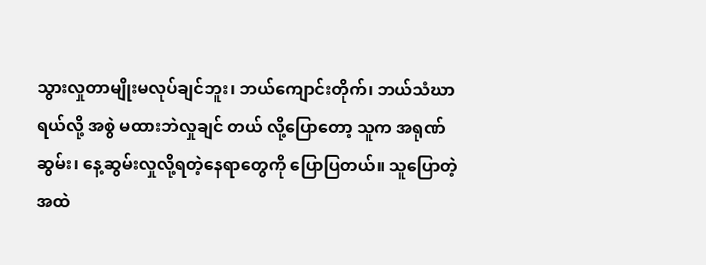သွားလှုတာမျိုးမလုပ်ချင်ဘူး၊ ဘယ်ကျောင်းတိုက်၊ ဘယ်သံဃာရယ်လို့ အစွဲ မထားဘဲလှုချင် တယ် လို့ပြောတော့ သူက အရုဏ်ဆွမ်း၊ နေ့ဆွမ်းလှုလို့ရတဲ့နေရာတွေကို ပြောပြတယ်။ သူပြောတဲ့အထဲ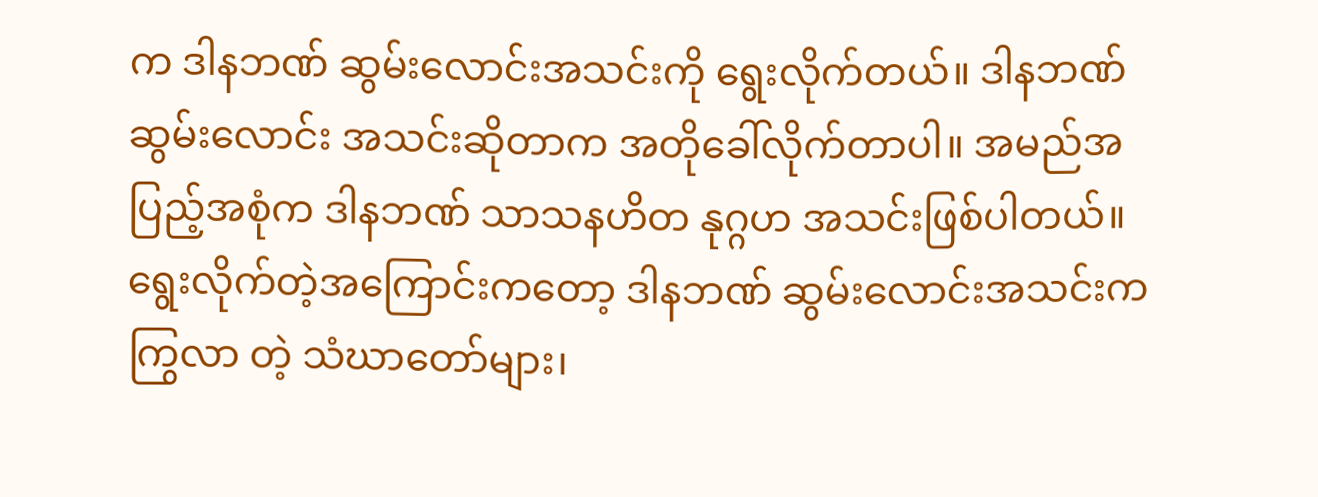က ဒါနဘဏ် ဆွမ်းလောင်းအသင်းကို ရွေးလိုက်တယ်။ ဒါနဘဏ် ဆွမ်းလောင်း အသင်းဆိုတာက အတိုခေါ်လိုက်တာပါ။ အမည်အပြည့်အစုံက ဒါနဘဏ် သာသနဟိတ နုဂ္ဂဟ အသင်းဖြစ်ပါတယ်။ ရွေးလိုက်တဲ့အကြောင်းကတော့ ဒါနဘဏ် ဆွမ်းလောင်းအသင်းက ကြွလာ တဲ့ သံဃာတော်များ၊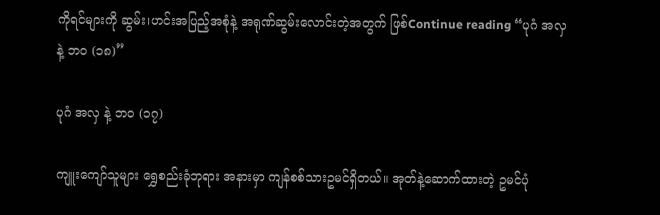ကိုရင်များကို ဆွမ်း၊ဟင်းအပြည့်အစုံနဲ့ အရုဏ်ဆွမ်းလောင်းတဲ့အတွက် ဖြစ်Continue reading “ပုဂံ အလှ နဲ့ ဘ၀ (၁၈)”

ပုဂံ အလှ နဲ့ ဘ၀ (၁၇)

ကျူးကျော်သူများ ရွှေစည်းခုံဘုရား အနားမှာ ကျန်စစ်သားဥမင်ရှိတယ်။ အုတ်နဲ့ဆောက်ထားတဲ့ ဥမင်ပုံ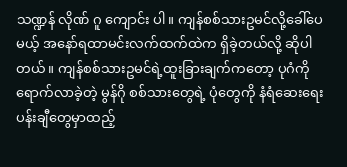သဏ္ဍန် လိုဏ် ဂူ ကျောင်း ပါ။ ကျန်စစ်သားဥမင်လို့ခေါ်ပေမယ့် အနော်ရထာမင်းလက်ထက်ထဲက ရှိခဲ့တယ်လို့ ဆိုပါတယ်။ ကျန်စစ်သားဥမင်ရဲ့ထူးခြားချက်ကတော့ ပုဂံကို ရောက်လာခဲ့တဲ့ မွန်ဂို စစ်သားတွေရဲ့ ပုံတွေကို နံရံဆေးရေးပန်းချီတွေမှာထည့်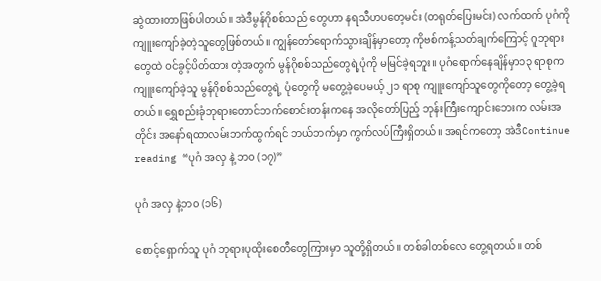ဆွဲထားတာဖြစ်ပါတယ်။ အဲဒီမွန်ဂိုစစ်သည် တွေဟာ နရသီဟပတေ့မင်း (တရုတ်ပြေးမင်း) လက်ထက် ပုဂံကို ကျူးကျော်ခဲ့တဲ့သူတွေဖြစ်တယ်။ ကျွန်တော်ရောက်သွားချိန်မှာတော့ ကိုဗစ်ကန့်သတ်ချက်ကြောင့် ဂူဘုရားတွေထဲ ဝင်ခွင့်ပိတ်ထား တဲ့အတွက် မွန်ဂိုစစ်သည်တွေရဲ့ပုံကို မမြင်ခဲ့ရဘူး။ ပုဂံရောက်နေချိန်မှာ၁၃ ရာစုက ကျူးကျော်ခဲ့သူ မွန်ဂိုစစ်သည်တွေရဲ့ ပုံတွေကို မတွေ့ခဲ့ပေမယ့် ၂၁ ရာစု ကျူးကျော်သူတွေကိုတော့ တွေ့ခဲ့ရတယ်။ ရွှေစည်းခုံဘုရားတောင်ဘက်စောင်းတန်းကနေ အလိုတော်ပြည့် ဘုန်းကြီးကျောင်းဘေးက လမ်းအ တိုင်း အနော်ရထာလမ်းဘက်ထွက်ရင် ဘယ်ဘက်မှာ ကွက်လပ်ကြီးရှိတယ်။ အရင်ကတော့ အဲဒီContinue reading “ပုဂံ အလှ နဲ့ ဘ၀ (၁၇)”

ပုဂံ အလှ နဲ့ဘ၀ (၁၆)

စောင့်ရှောက်သူ ပုဂံ ဘုရားပုထိုးစေတီတွေကြားမှာ သူတို့ရှိတယ်။ တစ်ခါတစ်လေ တွေ့ရတယ်။ တစ်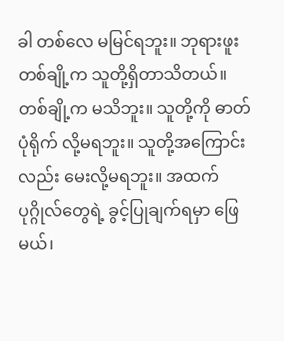ခါ တစ်လေ မမြင်ရဘူး။ ဘုရားဖူးတစ်ချို့က သူတို့ရှိတာသိတယ်။ တစ်ချို့က မသိဘူး။ သူတို့ကို ဓာတ်ပုံရိုက် လို့မရဘူး။ သူတို့အကြောင်းလည်း မေးလို့မရဘူး။ အထက်ပုဂ္ဂိုလ်တွေရဲ့ ခွင့်ပြုချက်ရမှာ ဖြေမယ်၊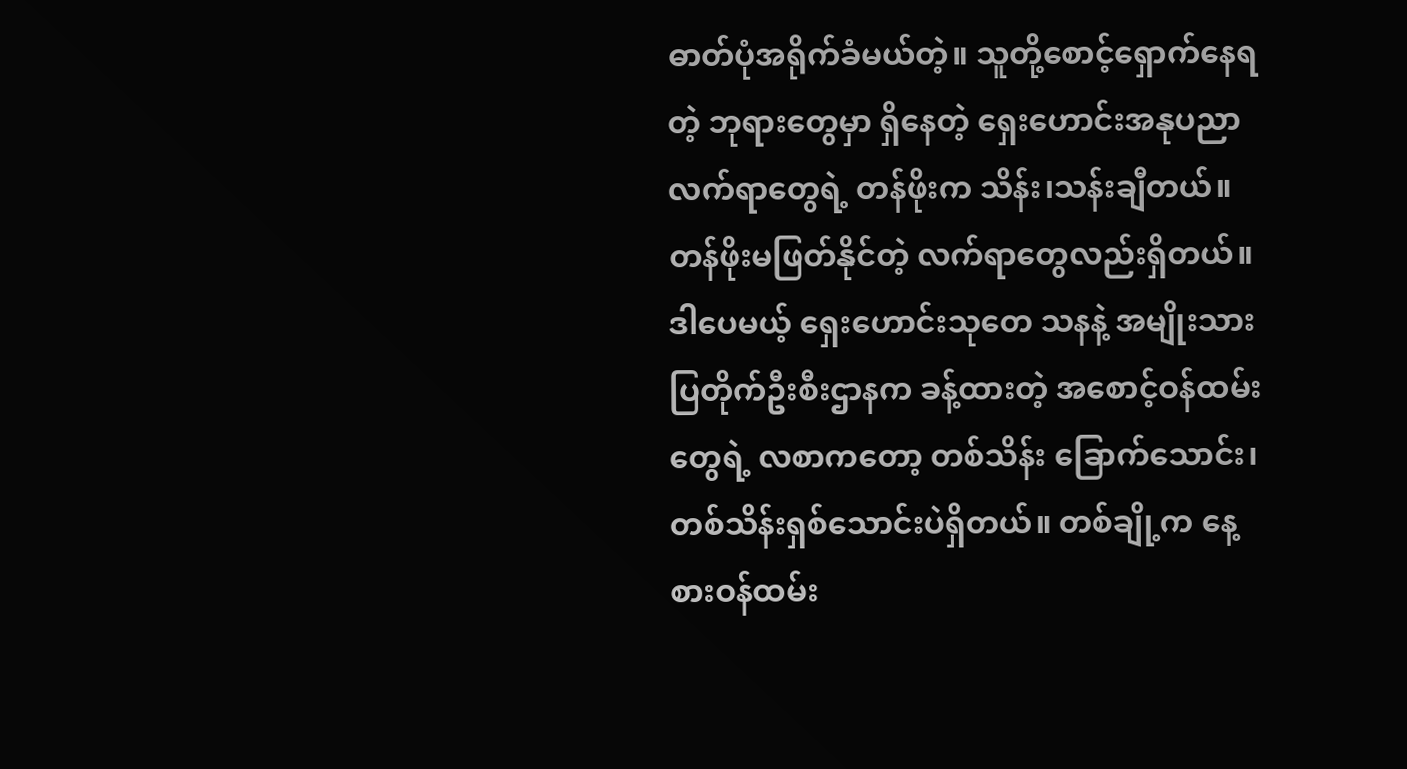ဓာတ်ပုံအရိုက်ခံမယ်တဲ့။ သူတို့စောင့်ရှောက်နေရတဲ့ ဘုရားတွေမှာ ရှိနေတဲ့ ရှေးဟောင်းအနုပညာလက်ရာတွေရဲ့ တန်ဖိုးက သိန်း၊သန်းချီတယ်။ တန်ဖိုးမဖြတ်နိုင်တဲ့ လက်ရာတွေလည်းရှိတယ်။ ဒါပေမယ့် ရှေးဟောင်းသုတေ သနနဲ့ အမျိုးသားပြတိုက်ဦးစီးဌာနက ခန့်ထားတဲ့ အစောင့်ဝန်ထမ်းတွေရဲ့ လစာကတော့ တစ်သိန်း ခြောက်သောင်း၊ တစ်သိန်းရှစ်သောင်းပဲရှိတယ်။ တစ်ချို့က နေ့စားဝန်ထမ်း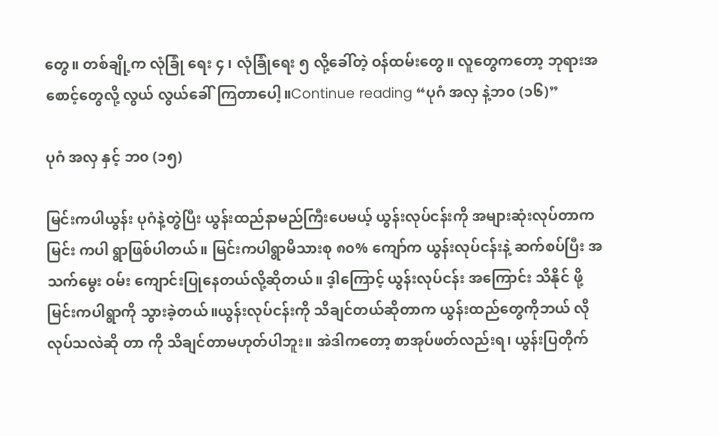တွေ။ တစ်ချို့က လုံခြုံ ရေး ၄ ၊ လုံခြုံရေး ၅ လို့ခေါ်တဲ့ ဝန်ထမ်းတွေ။ လူတွေကတော့ ဘုရားအစောင့်တွေလို့ လွယ် လွယ်ခေါ်ကြတာပေါ့။Continue reading “ပုဂံ အလှ နဲ့ဘ၀ (၁၆)”

ပုဂံ အလှ နှင့် ဘ၀ (၁၅)

မြင်းကပါယွန်း ပုဂံနဲ့တွဲပြီး ယွန်းထည်နာမည်ကြီးပေမယ့် ယွန်းလုပ်ငန်းကို အများဆုံးလုပ်တာက မြင်း ကပါ ရွာဖြစ်ပါတယ်။ မြင်းကပါရွာမိသားစု ၈၀% ကျော်က ယွန်းလုပ်ငန်းနဲ့ ဆက်စပ်ပြီး အသက်မွေး ဝမ်း ကျောင်းပြုနေတယ်လို့ဆိုတယ်။ ဒ့ါကြောင့် ယွန်းလုပ်ငန်း အကြောင်း သိနိုင် ဖို့ မြင်းကပါရွာကို သွားခဲ့တယ်။ယွန်းလုပ်ငန်းကို သိချင်တယ်ဆိုတာက ယွန်းထည်တွေကိုဘယ် လို လုပ်သလဲဆို တာ ကို သိချင်တာမဟုတ်ပါဘူး။ အဲဒါကတော့ စာအုပ်ဖတ်လည်းရ၊ ယွန်းပြတိုက်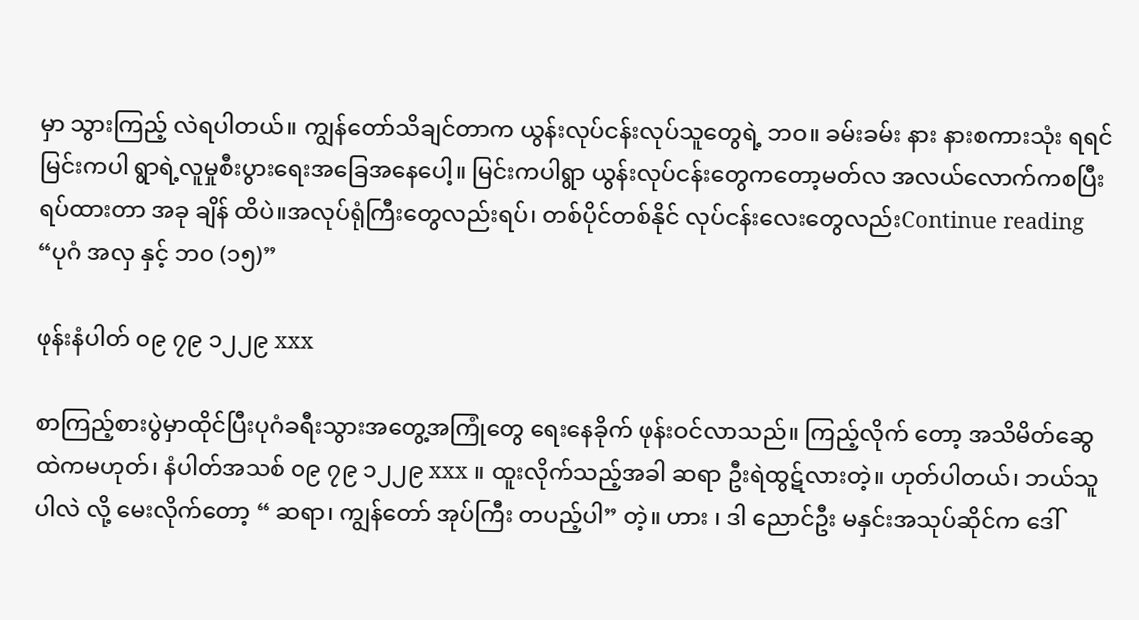မှာ သွားကြည့် လဲရပါတယ်။ ကျွန်တော်သိချင်တာက ယွန်းလုပ်ငန်းလုပ်သူတွေရဲ့ ဘဝ။ ခမ်းခမ်း နား နားစကားသုံး ရရင် မြင်းကပါ ရွာရဲ့လူမှုစီးပွားရေးအခြေအနေပေါ့။ မြင်းကပါရွာ ယွန်းလုပ်ငန်းတွေကတော့မတ်လ အလယ်လောက်ကစပြီး ရပ်ထားတာ အခု ချိန် ထိပဲ။အလုပ်ရုံကြီးတွေလည်းရပ်၊ တစ်ပိုင်တစ်နိုင် လုပ်ငန်းလေးတွေလည်းContinue reading “ပုဂံ အလှ နှင့် ဘ၀ (၁၅)”

ဖုန်းနံပါတ် ၀၉ ၇၉ ၁၂၂၉ xxx

စာကြည့်စားပွဲမှာထိုင်ပြီးပုဂံခရီးသွားအတွေ့အကြုံတွေ ရေးနေခိုက် ဖုန်းဝင်လာသည်။ ကြည့်လိုက် တော့ အသိမိတ်ဆွေထဲကမဟုတ်၊ နံပါတ်အသစ် ၀၉ ၇၉ ၁၂၂၉ xxx ။ ထူးလိုက်သည့်အခါ ဆရာ ဦးရဲထွဋ်လားတဲ့။ ဟုတ်ပါတယ်၊ ဘယ်သူပါလဲ လို့ မေးလိုက်တော့ “ ဆရာ၊ ကျွန်တော် အုပ်ကြီး တပည့်ပါ” တဲ့။ ဟား ၊ ဒါ ညောင်ဦး မနှင်းအသုပ်ဆိုင်က ဒေါ်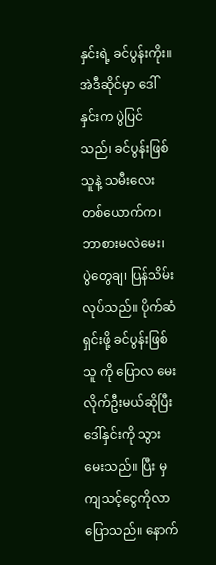နှင်းရဲ့ ခင်ပွန်းကိုး။ အဲဒီဆိုင်မှာ ဒေါ်နှင်းက ပွဲပြင်သည်၊ ခင်ပွန်းဖြစ်သူနဲ့ သမီးလေးတစ်ယောက်က၊ ဘာစားမလဲမေး၊ ပွဲတွေချ၊ ပြန်သိမ်းလုပ်သည်။ ပိုက်ဆံရှင်းဖို့ ခင်ပွန်းဖြစ်သူ ကို ပြောလ မေးလိုက်ဦးမယ်ဆိုပြီး ဒေါ်နှင်းကို သွားမေးသည်။ ပြီး မှ ကျသင့်ငွေကိုလာပြောသည်။ နောက်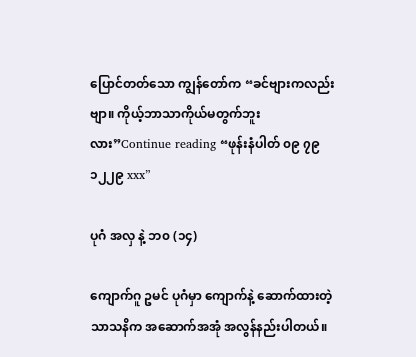ပြောင်တတ်သော ကျွန်တော်က “ခင်ဗျားကလည်းဗျာ။ ကိုယ့်ဘာသာကိုယ်မတွက်ဘူးလား”Continue reading “ဖုန်းနံပါတ် ၀၉ ၇၉ ၁၂၂၉ xxx”

ပုဂံ အလှ နဲ့ ဘ၀ (၁၄)

ကျောက်ဂူ ဥမင် ပုဂံမှာ ကျောက်နဲ့ ဆောက်ထားတဲ့သာသနိက အဆောက်အအုံ အလွန်နည်းပါတယ်။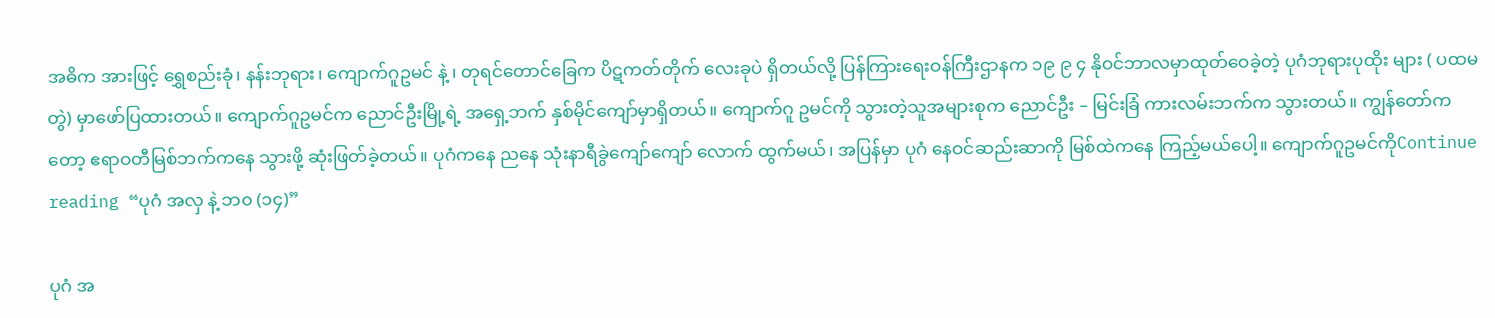အဓိက အားဖြင့် ရွှေစည်းခုံ၊ နန်းဘုရား၊ ကျောက်ဂူဥမင် နဲ့ ၊ တုရင်တောင်ခြေက ပိဋကတ်တိုက် လေးခုပဲ ရှိတယ်လို့ ပြန်ကြားရေးဝန်ကြီးဌာနက ၁၉ ၉ ၄ နိုဝင်ဘာလမှာထုတ်ဝေခဲ့တဲ့ ပုဂံဘုရားပုထိုး များ ( ပထမတွဲ) မှာဖော်ပြထားတယ်။ ကျောက်ဂူဥမင်က ညောင်ဦးမြို့ရဲ့ အရှေ့ဘက် နှစ်မိုင်ကျော်မှာရှိတယ်။ ကျောက်ဂူ ဥမင်ကို သွားတဲ့သူအများစုက ညောင်ဦး – မြင်းခြံ ကားလမ်းဘက်က သွားတယ်။ ကျွန်တော်ကတော့ ဧရာဝတီမြစ်ဘက်ကနေ သွားဖို့ ဆုံးဖြတ်ခဲ့တယ်။ ပုဂံကနေ ညနေ သုံးနာရီခွဲကျော်ကျော် လောက် ထွက်မယ်၊ အပြန်မှာ ပုဂံ နေဝင်ဆည်းဆာကို မြစ်ထဲကနေ ကြည့်မယ်ပေါ့။ ကျောက်ဂူဥမင်ကိုContinue reading “ပုဂံ အလှ နဲ့ ဘ၀ (၁၄)”

ပုဂံ အ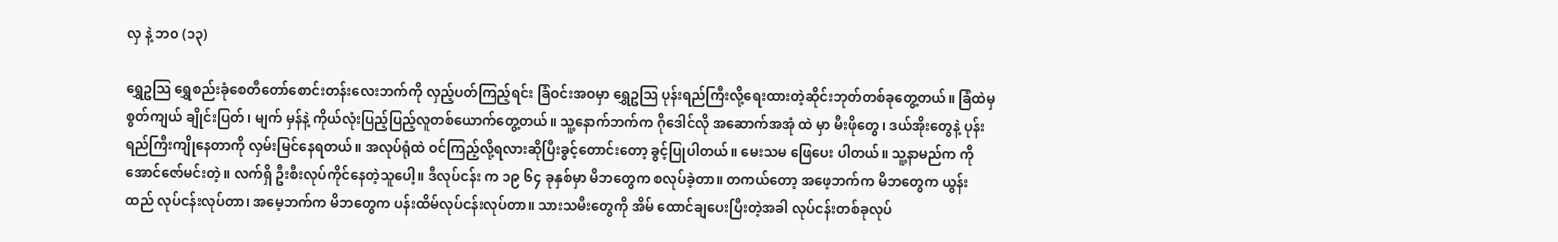လှ နဲ့ ဘ၀ (၁၃)

ရွှေဥသြ ရွှေစည်းခုံစေတီတော်စောင်းတန်းလေးဘက်ကို လှည့်ပတ်ကြည့်ရင်း ခြံဝင်းအဝမှာ ရွှေဥသြ ပုန်းရည်ကြီးလို့ရေးထားတဲ့ဆိုင်းဘုတ်တစ်ခုတွေ့တယ်။ ခြံထဲမှ စွတ်ကျယ် ချိုင်းပြတ်၊ မျက် မှန်နဲ့ ကိုယ်လုံးပြည့်ပြည့်လူတစ်ယောက်တွေ့တယ်။ သူ့နောက်ဘက်က ဂိုဒေါင်လို အဆောက်အအုံ ထဲ မှာ မီးဖိုတွေ၊ ဒယ်အိုးတွေနဲ့ ပုန်းရည်ကြီးကျိုနေတာကို လှမ်းမြင်နေရတယ်။ အလုပ်ရုံထဲ ဝင်ကြည့်လို့ရလားဆိုပြီးခွင့်တောင်းတော့ ခွင့်ပြုပါတယ်။ မေးသမ ဖြေပေး ပါတယ်။ သူ့နာမည်က ကိုအောင်ဇော်မင်းတဲ့။ လက်ရှိ ဦးစီးလုပ်ကိုင်နေတဲ့သူပေါ့။ ဒီလုပ်ငန်း က ၁၉ ၆၄ ခုနှစ်မှာ မိဘတွေက စလုပ်ခဲ့တာ။ တကယ်တော့ အဖေ့ဘက်က မိဘတွေက ယွန်းထည် လုပ်ငန်းလုပ်တာ၊ အမေ့ဘက်က မိဘတွေက ပန်းထိမ်လုပ်ငန်းလုပ်တာ။ သားသမီးတွေကို အိမ် ထောင်ချပေးပြီးတဲ့အခါ လုပ်ငန်းတစ်ခုလုပ်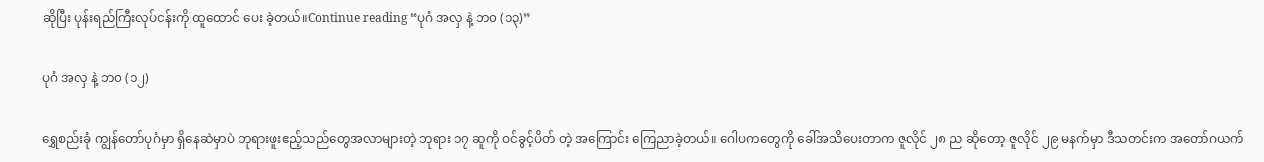ဆိုပြီး ပုန်းရည်ကြီးလုပ်ငန်းကို ထူထောင် ပေး ခဲ့တယ်။Continue reading “ပုဂံ အလှ နဲ့ ဘ၀ (၁၃)”

ပုဂံ အလှ နဲ့ ဘ၀ (၁၂)

ရွှေစည်းခုံ ကျွန်တော်ပုဂံမှာ ရှိနေဆဲမှာပဲ ဘုရားဖူးဧည့်သည်တွေအလာများတဲ့ ဘုရား ၁၇ ဆူကို ဝင်ခွင့်ပိတ် တဲ့ အကြောင်း ကြေညာခဲ့တယ်။ ဂေါပကတွေကို ခေါ်အသိပေးတာက ဇူလိုင် ၂၈ ည ဆိုတော့ ဇူလိုင် ၂၉ မနက်မှာ ဒီသတင်းက အတော်ဂယက်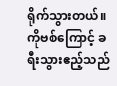ရိုက်သွားတယ်။ ကိုဗစ်ကြောင့် ခရီးသွားဧည့်သည်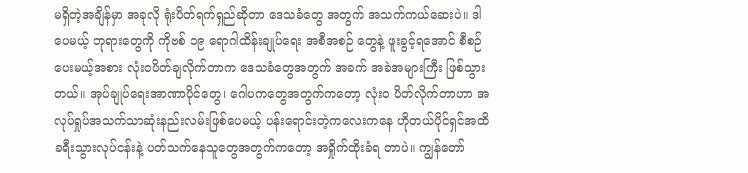မရှိတဲ့အချိန်မှာ အခုလို ရုံးပိတ်ရက်ရှည်ဆိုတာ ဒေသခံတွေ အတွက် အသက်ကယ်ဆေးပဲ။ ဒါပေမယ့် ဘုရားတွေကို ကိုဗစ် ၁၉ ရောဂါထိန်းချုပ်ရေး အစီအစဉ် တွေနဲ့ ဖူးခွင့်ရအောင် စီစဉ်ပေးမယ့်အစား လုံးဝပိတ်ချလိုက်တာက ဒေသခံတွေအတွက် အခက် အခဲအများကြီး ဖြစ်သွားတယ်။ အုပ်ချုပ်ရေးအာဏာပိုင်တွေ၊ ဂေါပကတွေအတွက်ကတော့ လုံး၀ ပိတ်လိုက်တာဟာ အလုပ်ရှုပ်အသက်သာဆုံးနည်းလမ်းဖြစ်ပေမယ့် ပန်းရောင်းတဲ့ကလေးကနေ ဟိုတယ်ပိုင်ရှင်အထိ ခရီးသွားလုပ်ငန်းနဲ့ ပတ်သက်နေသူတွေအတွက်ကတော့ အရှိုက်ထိုးခံရ တာပဲ။ ကျွန်တော်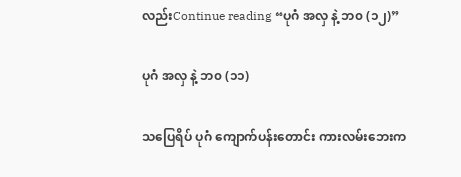လည်းContinue reading “ပုဂံ အလှ နဲ့ ဘ၀ (၁၂)”

ပုဂံ အလှ နဲ့ ဘ၀ (၁၁)

သပြေရိပ် ပုဂံ ကျောက်ပန်းတောင်း ကားလမ်းဘေးက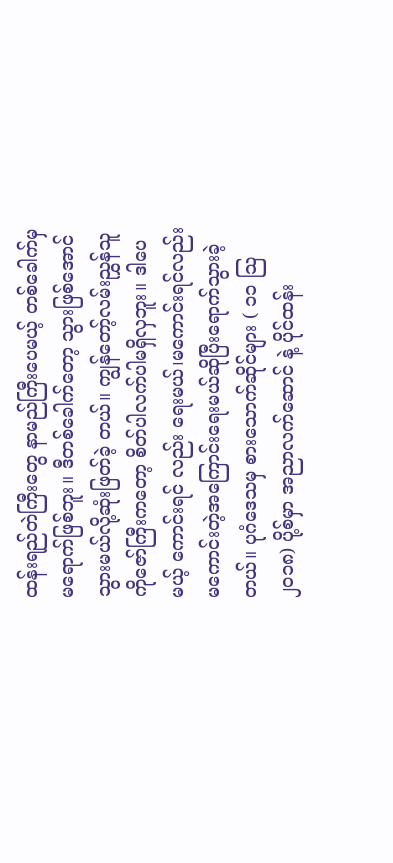ထန်းရည်တဲကြီးတွေ နာမည်ကြီးပေမယ့် တစ်ခေါက်မှ မရောက်ဖြစ်ဘူး။ ဒီတစ်ခေါက်တော့ သွားဖြစ်အောင်သွားမယ်လို့ဆုံးဖြတ်ခဲ့ တယ်။ ကျွန်တော့်လမ်းညွှန်သူ ကိုဇော်ကြီးကတော့ စိတ်ပါလက်ပါမရှိလှဘူး။ ဒါပေမယ့် ကောင်းရင် လည်း ရေးမယ်၊မကောင်းရင်လည်း မကောင်းတဲ့အကြောင်းရေးမယ်ဆိုပြီးရောက်သွားခဲ့တယ်။ ပုဂံဒေသမှ စားသောက်ဆိုင်များ ( ၁၁ သြ ၂၀၁၈) ပို့စ်မှာ အညာလက်ဆောင် နဲ့ ပိုင်ထန်း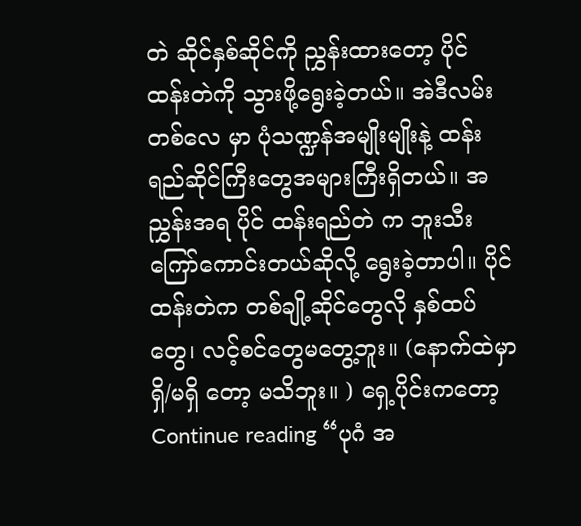တဲ ဆိုင်နှစ်ဆိုင်ကို ညွှန်းထားတော့ ပိုင် ထန်းတဲကို သွားဖို့ရွေးခဲ့တယ်။ အဲဒီလမ်းတစ်လေ မှာ ပုံသဏ္ဍန်အမျိုးမျိုးနဲ့ ထန်းရည်ဆိုင်ကြီးတွေအများကြီးရှိတယ်။ အညွှန်းအရ ပိုင် ထန်းရည်တဲ က ဘူးသီးကြော်ကောင်းတယ်ဆိုလို့ ရွေးခဲ့တာပါ။ ပိုင်ထန်းတဲက တစ်ချို့ဆိုင်တွေလို နှစ်ထပ်တွေ၊ လင့်စင်တွေမတွေ့ဘူး။ (နောက်ထဲမှာ ရှိ/မရှိ တော့ မသိဘူး။ ) ရှေ့ပိုင်းကတော့Continue reading “ပုဂံ အ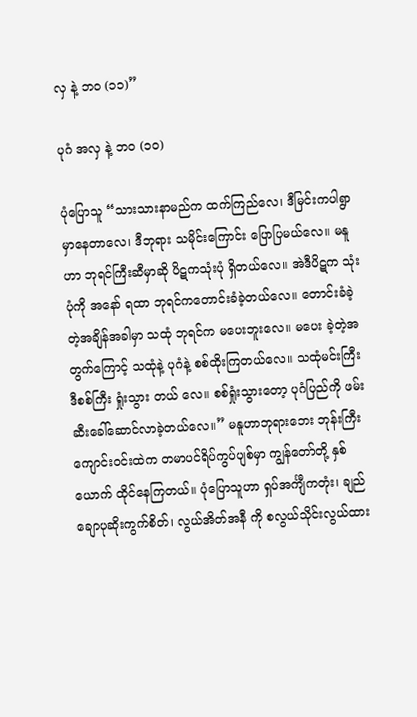လှ နဲ့ ဘ၀ (၁၁)”

ပုဂံ အလှ နဲ့ ဘ၀ (၁၀)

ပုံပြောသူ “သားသားနာမည်က ထက်ကြည်လေ၊ ဒီမြင်းကပါရွာမှာနေတာလေ၊ ဒီဘုရား သမိုင်းကြောင်း ပြောပြမယ်လေ။ မနူဟာ ဘုရင်ကြီးဆီမှာဆို ပိဋကသုံးပုံ ရှိတယ်လေ။ အဲဒီပိဋက သုံးပုံကို အနော် ရထာ ဘုရင်ကတောင်းခံခဲ့တယ်လေ။ တောင်းခံခဲ့တဲ့အချိန်အခါမှာ သထုံ ဘုရင်က မပေးဘူးလေ။ မပေး ခဲ့တဲ့အတွက်ကြောင့် သထုံနဲ့ ပုဂံနဲ့ စစ်ထိုးကြတယ်လေ။ သထုံမင်းကြီး ဒီစစ်ကြီး ရှုံးသွား တယ် လေ။ စစ်ရှုံးသွားတော့ ပုဂံပြည်ကို ဖမ်းဆီးခေါ်ဆောင်လာခဲ့တယ်လေ။” မနူဟာဘုရားဘေး ဘုန်းကြီးကျောင်းဝင်းထဲက တမာပင်ရိပ်ကွပ်ပျစ်မှာ ကျွန်တော်တို့ နှစ်ယောက် ထိုင်နေကြတယ်။ ပုံပြောသူဟာ ရှပ်အင်္ကျီကတုံး၊ ချည်ချောပုဆိုးကွက်စိတ်၊ လွယ်အိတ်အနီ ကို စလွယ်သိုင်းလွယ်ထား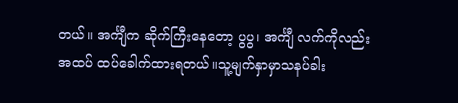တယ်။ အင်္ကျီက ဆိုက်ကြီးနေတော့ ပွပွ၊ အင်္ကျီ လက်ကိုလည်း အထပ် ထပ်ခေါက်ထားရတယ်။သူ့မျက်နှာမှာသနပ်ခါး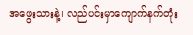အဖွေးသားနဲ့၊ လည်ပင်းမှာကျောက်နက်တုံး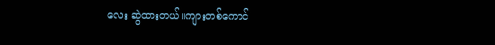လေး ဆွဲထားတယ်။ကျားတစ်ကောင်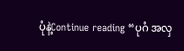ပုံနဲ့Continue reading “ပုဂံ အလှ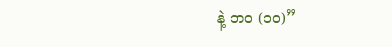နဲ့ ဘ၀ (၁၀)”